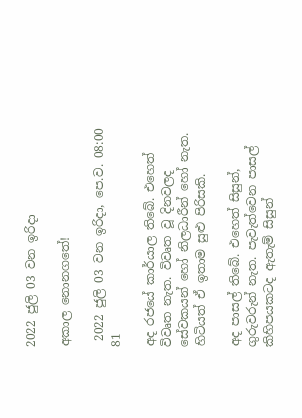2022 ජුලි 03 වන ඉරිදා

අකාල නොනගතේ!

 2022 ජුලි 03 වන ඉරිදා, පෙ.ව. 08:00 81

අද රජයේ කාර්යාල තිබේ. එහෙත් විවෘත නැත. විවෘත වූ දිනවලද සේවකයන් හෝ නිලධාරීන් හෝ නැත. හිටියත් ඒ ඉතාම සුළු පිරිසකි.

අද පාසල් තිබේ. එහෙත් සිසුන්, ගුරුවරුන් නැත. පැවැත්වෙන පාසල් කිහිපයකටද ඇතැම් සිසුන්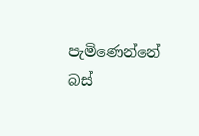පැමිණෙන්නේ බස්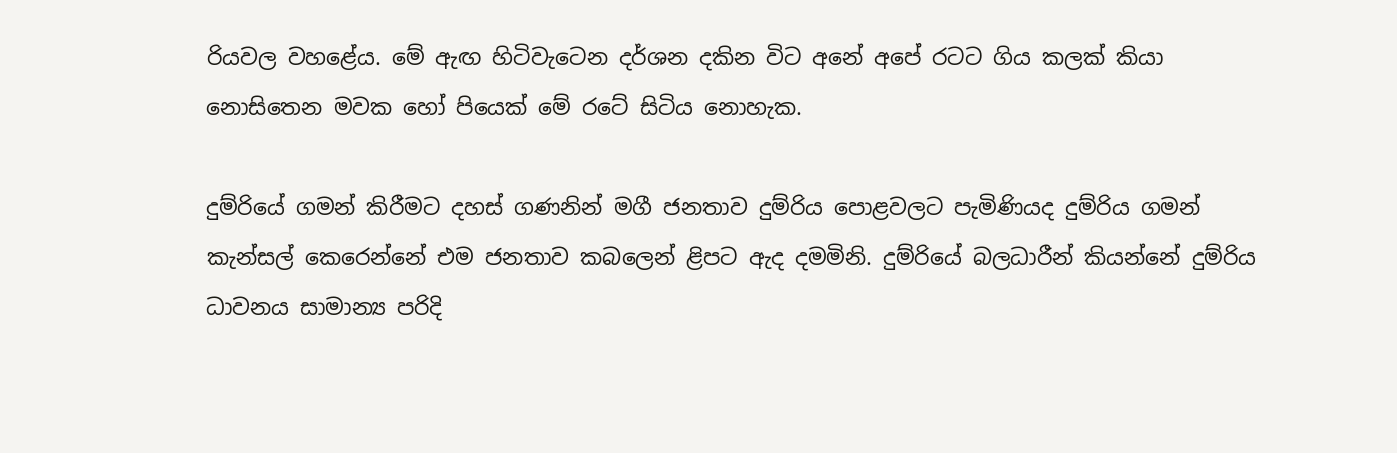රියවල වහළේය. මේ ඇඟ හිටිවැටෙන දර්ශන දකින විට අනේ අපේ රටට ගිය කලක් කියා නොසිතෙන මවක හෝ පියෙක් මේ රටේ සිටිය නොහැක.

දුම්රියේ ගමන් කිරීමට දහස් ගණනින් මගී ජනතාව දුම්රිය පොළවලට පැමිණියද දුම්රිය ගමන් කැන්සල් කෙරෙන්නේ එම ජනතාව කබලෙන් ළිපට ඇද දමමිනි. දුම්රියේ බලධාරීන් කියන්නේ දුම්රිය ධාවනය සාමාන්‍ය පරිදි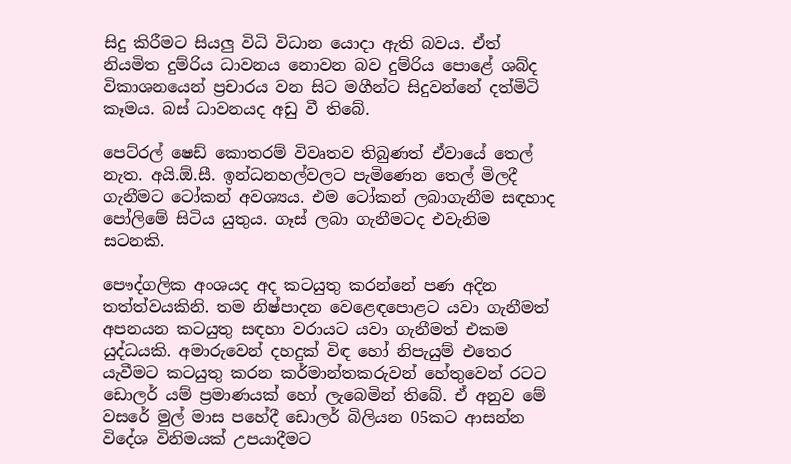සිදු කිරීමට සියලු විධි විධාන යොදා ඇති බවය. ඒත් නියමිත දුම්රිය ධාවනය නොවන බව දුම්රිය පොළේ ශබ්ද විකාශනයෙන් ප්‍රචාරය වන සිට මගීන්ට සිදුවන්නේ දත්මිටි කෑමය. බස් ධාවනයද අඩු වී තිබේ.

පෙට්රල් ෂෙඩ් කොතරම් විවෘතව තිබුණත් ඒවායේ තෙල් නැත. අයි.ඕ.සී. ඉන්ධනහල්වලට පැමිණෙන තෙල් මිලදී ගැනීමට ටෝකන් අවශ්‍යය. එම ටෝකන් ලබාගැනීම සඳහාද පෝලිමේ සිටිය යුතුය. ගෑස් ලබා ගැනීමටද එවැනිම සටනකි.

පෞද්ගලික අංශයද අද කටයුතු කරන්නේ පණ අදින තත්ත්වයකිනි. තම නිෂ්පාදන වෙළෙඳපොළට යවා ගැනීමත් අපනයන කටයුතු සඳහා වරායට යවා ගැනීමත් එකම යුද්ධයකි. අමාරුවෙන් දහදුක් විඳ හෝ නිපැයුම් එතෙර යැවීමට කටයුතු කරන කර්මාන්තකරුවන් හේතුවෙන් රටට ඩොලර් යම් ප්‍රමාණයක් හෝ ලැබෙමින් තිබේ. ඒ අනුව මේ වසරේ මුල් මාස පහේදී ඩොලර් බිලියන 05කට ආසන්න විදේශ විනිමයක් උපයාදීමට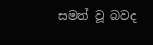සමත් වූ බවද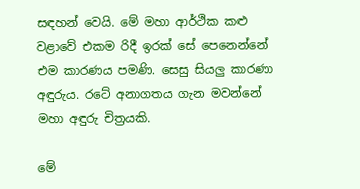සඳහන් වෙයි. මේ මහා ආර්ථික කළු වළාවේ එකම රිදී ඉරක් සේ පෙනෙන්නේ එම කාරණය පමණි. සෙසු සියලු කාරණා අඳුරුය. රටේ අනාගතය ගැන මවන්නේ මහා අඳුරු චිත්‍රයකි.

මේ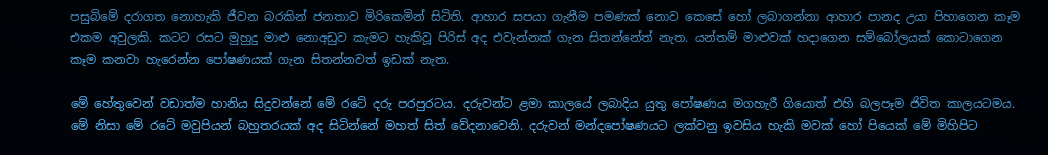පසුබිමේ දරාගත නොහැකි ජීවන බරකින් ජනතාව මිරිකෙමින් සිටිති. ආහාර සපයා ගැනීම පමණක් නොව කෙසේ හෝ ලබාගන්නා ආහාර පානද උයා පිහාගෙන කෑම එකම අවුලකි. කටට රසට මුහුදු මාළු නොඅඩුව කැමට හැකිවූ පිරිස් අද එවැන්නක් ගැන සිතන්නේත් නැත. යන්තම් මාළුවක් හදාගෙන සම්බෝලයක් කොටාගෙන කෑම කනවා හැරෙන්න පෝෂණයක් ගැන සිතන්නවත් ඉඩක් නැත.

මේ හේතුවෙන් වඩාත්ම හානිය සිදුවන්නේ මේ රටේ දරු පරපුරටය. දරුවන්ට ළමා කාලයේ ලබාදිය යුතු පෝෂණය මගහැරී ගියොත් එහි බලපෑම ජිවිත කාලයටමය. මේ නිසා මේ රටේ මවුපියන් බහුතරයක් අද සිටින්නේ මහත් සිත් වේදනාවෙනි. දරුවන් මන්දපෝෂණයට ලක්වනු ඉවසිය හැකි මවක් හෝ පියෙක් මේ මිහිපිට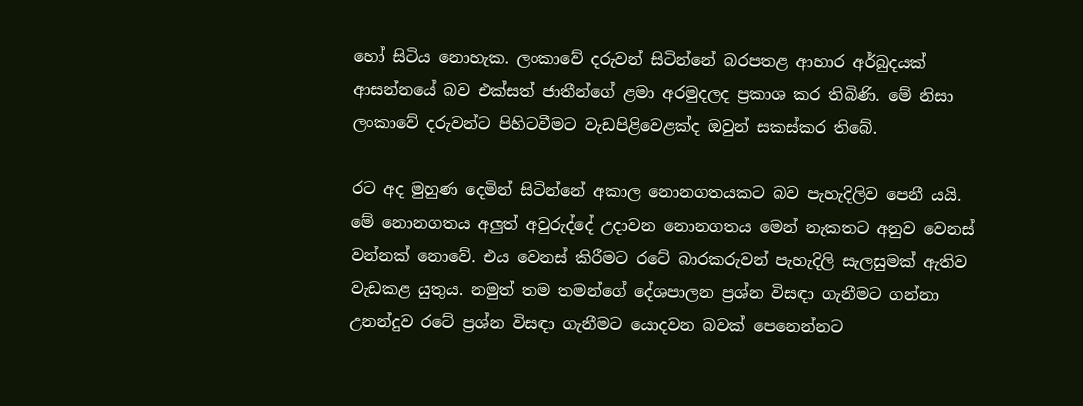හෝ සිටිය නොහැක. ලංකාවේ දරුවන් සිටින්නේ බරපතළ ආහාර අර්බුදයක් ආසන්නයේ බව එක්සත් ජාතීන්ගේ ළමා අරමුදලද ප්‍රකාශ කර තිබිණි. මේ නිසා ලංකාවේ දරුවන්ට පිහිටවීමට වැඩපිළිවෙළක්ද ඔවුන් සකස්කර තිබේ.

රට අද මුහුණ දෙමින් සිටින්නේ අකාල නොනගතයකට බව පැහැදිලිව පෙනී යයි. මේ නොනගතය අලුත් අවුරුද්දේ උදාවන නොනගතය මෙන් නැකතට අනුව වෙනස් වන්නක් නොවේ. එය වෙනස් කිරීමට රටේ බාරකරුවන් පැහැදිලි සැලසුමක් ඇතිව වැඩකළ යුතුය. නමුත් තම තමන්ගේ දේශපාලන ප්‍රශ්න විසඳා ගැනීමට ගන්නා උනන්දුව රටේ ප්‍රශ්න විසඳා ගැනීමට යොදවන බවක් පෙනෙන්නට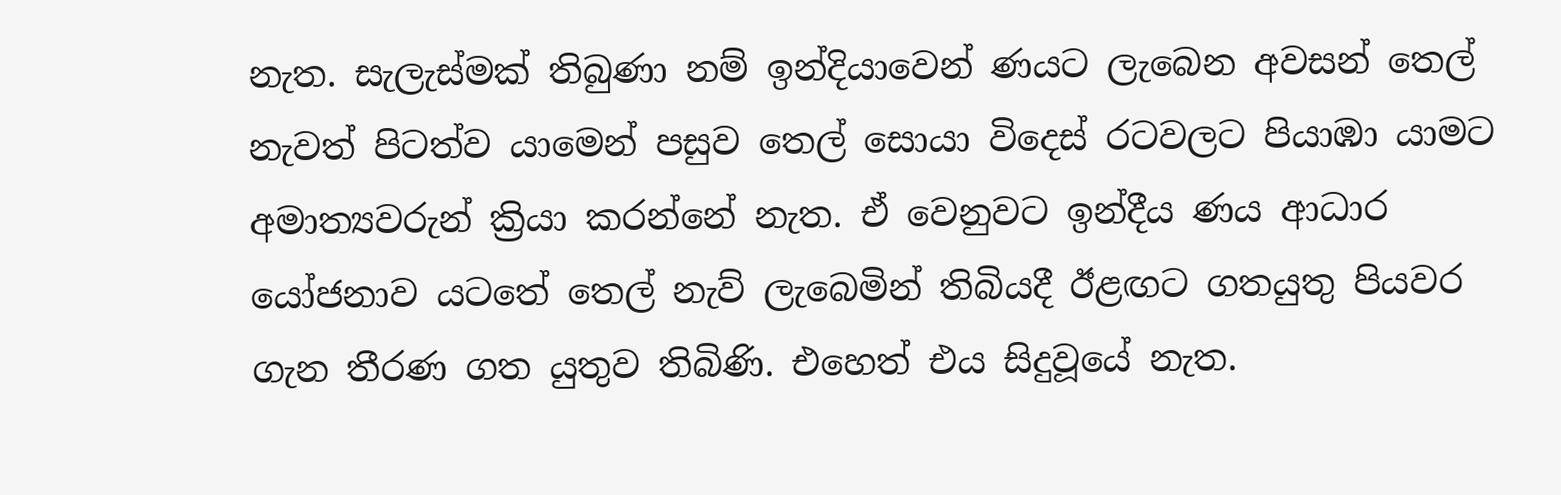නැත. සැලැස්මක් තිබුණා නම් ඉන්දියාවෙන් ණයට ලැබෙන අවසන් තෙල් නැවත් පිටත්ව යාමෙන් පසුව තෙල් සොයා විදෙස් රටවලට පියාඹා යාමට අමාත්‍යවරුන් ක්‍රියා කරන්නේ නැත. ඒ වෙනුවට ඉන්දීය ණය ආධාර යෝජනාව යටතේ තෙල් නැව් ලැබෙමින් තිබියදී ඊළඟට ගතයුතු පියවර ගැන තීරණ ගත යුතුව තිබිණි. එහෙත් එය සිදුවූයේ නැත.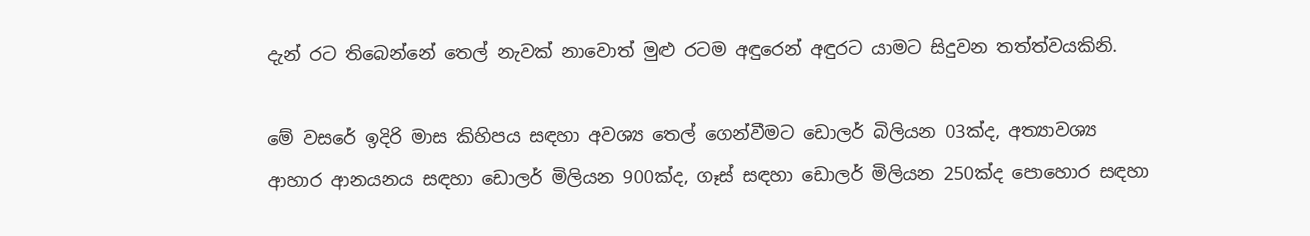දැන් රට තිබෙන්නේ තෙල් නැවක් නාවොත් මුළු රටම අඳුරෙන් අඳුරට යාමට සිදුවන තත්ත්වයකිනි.

මේ වසරේ ඉදිරි මාස කිහිපය සඳහා අවශ්‍ය තෙල් ගෙන්වීමට ඩොලර් බිලියන 03ක්ද, අත්‍යාවශ්‍ය ආහාර ආනයනය සඳහා ඩොලර් මිලියන 900ක්ද, ගෑස් සඳහා ඩොලර් මිලියන 250ක්ද පොහොර සඳහා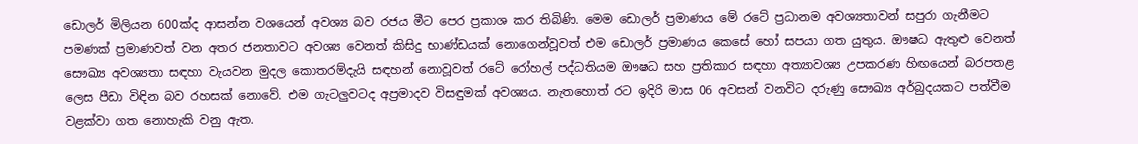ඩොලර් මිලියන 600ක්ද ආසන්න වශයෙන් අවශ්‍ය බව රජය මීට පෙර ප්‍රකාශ කර තිබිණි. මෙම ඩොලර් ප්‍රමාණය මේ රටේ ප්‍රධානම අවශ්‍යතාවන් සපුරා ගැනීමට පමණක් ප්‍රමාණවත් වන අතර ජනතාවට අවශ්‍ය වෙනත් කිසිදු භාණ්ඩයක් නොගෙන්වූවත් එම ඩොලර් ප්‍රමාණය කෙසේ හෝ සපයා ගත යුතුය. ඖෂධ ඇතුළු වෙනත් සෞඛ්‍ය අවශ්‍යතා සඳහා වැයවන මුදල කොතරම්දැයි සඳහන් නොවූවත් රටේ රෝහල් පද්ධතියම ඖෂධ සහ ප්‍රතිකාර සඳහා අත්‍යාවශ්‍ය උපකරණ හිඟයෙන් බරපතළ ලෙස පීඩා විඳින බව රහසක් නොවේ. එම ගැටලුවටද අප්‍රමාදව විසඳුමක් අවශ්‍යය. නැතහොත් රට ඉදිරි මාස 06 අවසන් වනවිට දරුණු සෞඛ්‍ය අර්බුදයකට පත්වීම වළක්වා ගත නොහැකි වනු ඇත.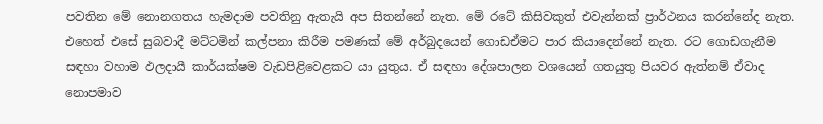පවතින මේ නොනගතය හැමදාම පවතිනු ඇතැයි අප සිතන්නේ නැත. මේ රටේ කිසිවකුත් එවැන්නක් ප්‍රාර්ථනය කරන්නේද නැත. එහෙත් එසේ සුබවාදී මට්ටමින් කල්පනා කිරීම පමණක් මේ අර්බුදයෙන් ගොඩඒමට පාර කියාදෙන්නේ නැත. රට ගොඩගැනීම සඳහා වහාම ඵලදායී කාර්යක්ෂම වැඩපිළිවෙළකට යා යුතුය. ඒ සඳහා දේශපාලන වශයෙන් ගතයුතු පියවර ඇත්නම් ඒවාද නොපමාව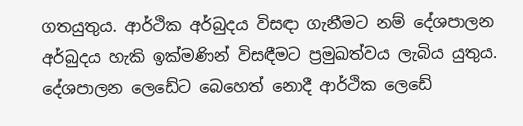ගතයුතුය. ආර්ථික අර්බුදය විසඳා ගැනීමට නම් දේශපාලන අර්බුදය හැකි ඉක්මණින් විසඳීමට ප්‍රමුඛත්වය ලැබිය යුතුය. දේශපාලන ලෙඩේට බෙහෙත් නොදී ආර්ථික ලෙඩේ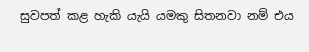සුවපත් කළ හැකි යැයි යමකු සිතනවා නම් එය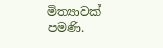මිත්‍යාවක් පමණි.